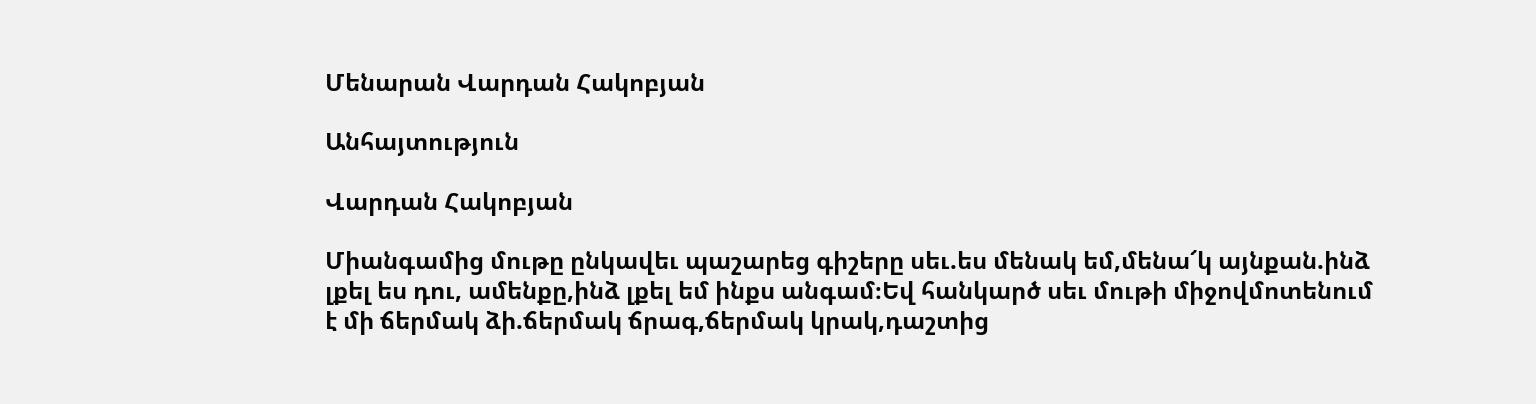Մենարան Վարդան Հակոբյան

Անհայտություն

Վարդան Հակոբյան

Միանգամից մութը ընկավեւ պաշարեց գիշերը սեւ.ես մենակ եմ,մենա՜կ այնքան.ինձ լքել ես դու, ամենքը,ինձ լքել եմ ինքս անգամ։Եվ հանկարծ սեւ մութի միջովմոտենում է մի ճերմակ ձի.ճերմակ ճրագ,ճերմակ կրակ,դաշտից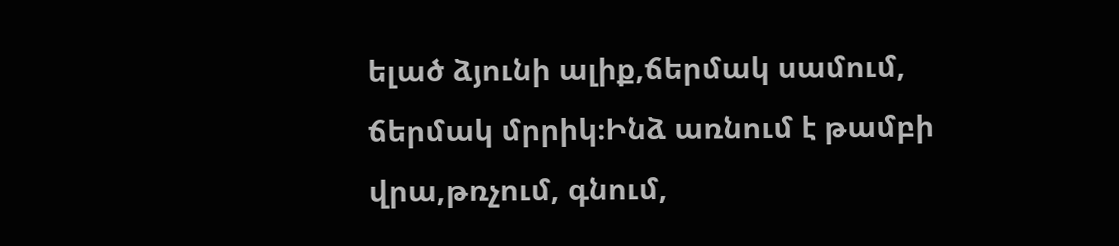ելած ձյունի ալիք,ճերմակ սամում, ճերմակ մրրիկ։Ինձ առնում է թամբի վրա,թռչում, գնում,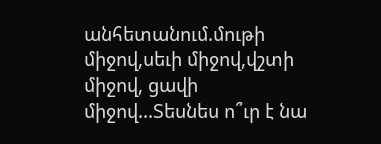անհետանում.մութի միջով,սեւի միջով,վշտի միջով, ցավի միջով...Տեսնես ո՞ւր է նա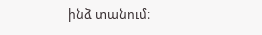ինձ տանում։